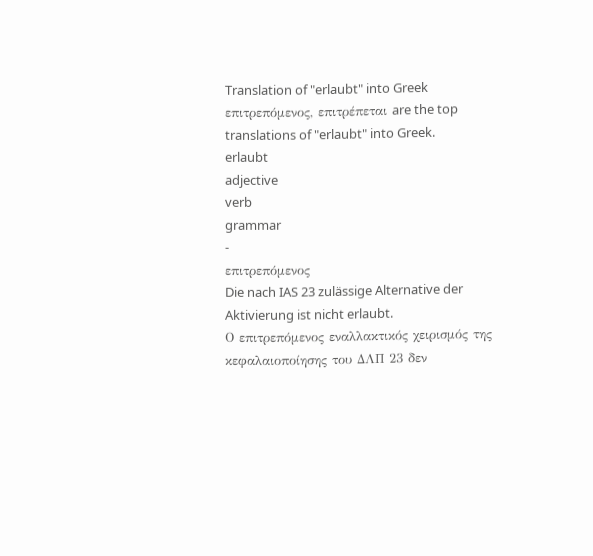Translation of "erlaubt" into Greek
επιτρεπόμενος, επιτρέπεται are the top translations of "erlaubt" into Greek.
erlaubt
adjective
verb
grammar
-
επιτρεπόμενος
Die nach IAS 23 zulässige Alternative der Aktivierung ist nicht erlaubt.
Ο επιτρεπόμενος εναλλακτικός χειρισμός της κεφαλαιοποίησης του ΔΛΠ 23 δεν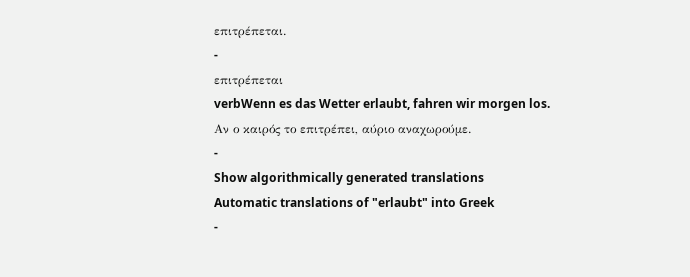επιτρέπεται.
-
επιτρέπεται
verbWenn es das Wetter erlaubt, fahren wir morgen los.
Αν ο καιρός το επιτρέπει, αύριο αναχωρούμε.
-
Show algorithmically generated translations
Automatic translations of "erlaubt" into Greek
-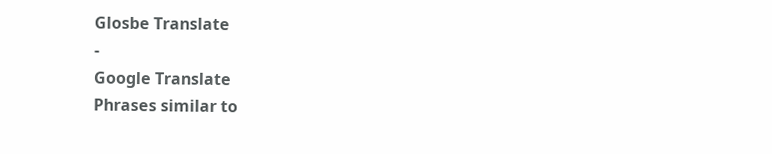Glosbe Translate
-
Google Translate
Phrases similar to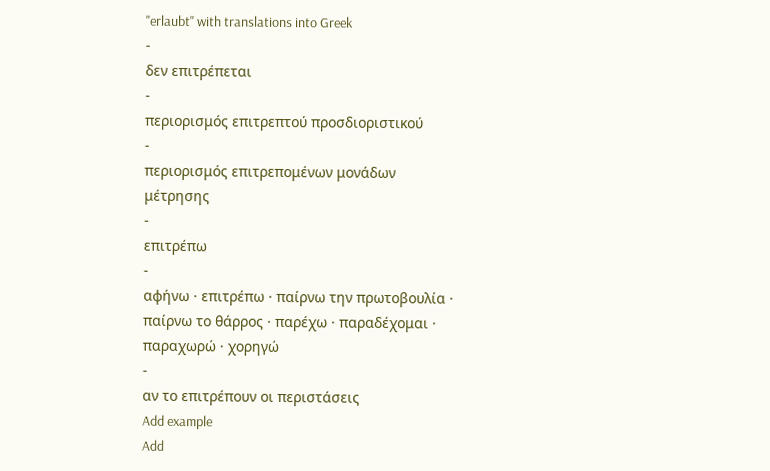"erlaubt" with translations into Greek
-
δεν επιτρέπεται
-
περιορισμός επιτρεπτού προσδιοριστικού
-
περιορισμός επιτρεπομένων μονάδων μέτρησης
-
επιτρέπω
-
αφήνω · επιτρέπω · παίρνω την πρωτοβουλία · παίρνω το θάρρος · παρέχω · παραδέχομαι · παραχωρώ · χορηγώ
-
αν το επιτρέπουν οι περιστάσεις
Add example
Add